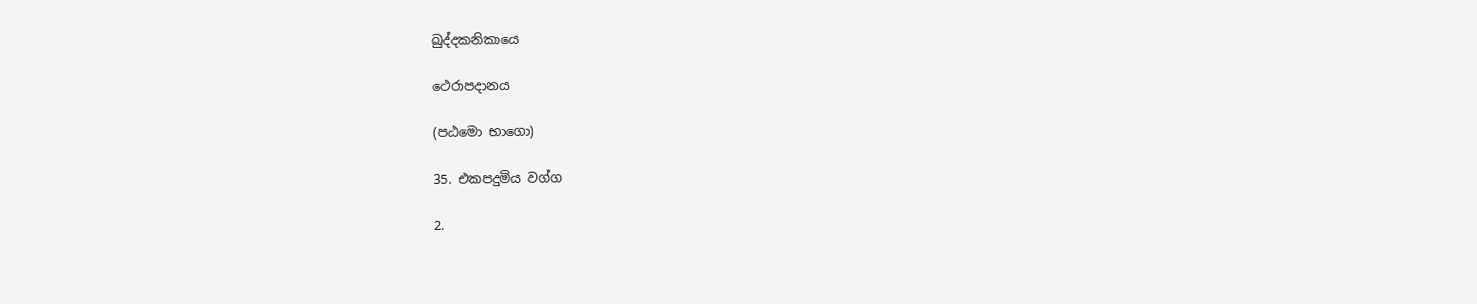ඛුද්දකනිකායෙ

ථෙරාපදානය

(පඨමො භාගො)

35. එකපදුමිය වග්ග

2.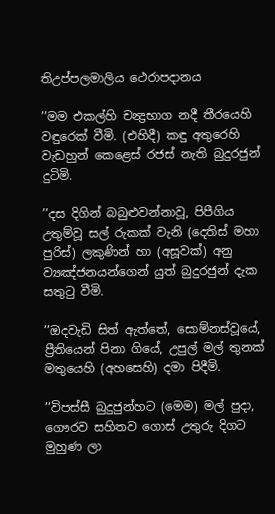තිඋප්පලමාලිය ථෙරාපදානය

’’මම එකල්හි චන්‍ද්‍රභාග නදී තීරයෙහි වඳුරෙක් වීමි. (එහිදී) කඳු අතුරෙහි වැඩහුන් කෙළෙස් රජස් නැති බුදුරජුන් දුටිමි.

’’දස දිගින් බබුළුවන්නාවූ, පිපීගිය උතුම්වූ සල් රුකක් වැනි (දෙතිස් මහා පුරිස්) ලකුණින් හා (අසූවක්) අනු ව්‍යඤ්ජනයන්ගෙන් යුත් බුදුරජුන් දැක සතුටු වීමි.

’’ඔදවැඩි සිත් ඇත්තේ, සොම්නස්වූයේ, ප්‍රීතියෙන් පිනා ගියේ, උපුල් මල් තුනක් මතුයෙහි (අහසෙහි) දමා පිදීමි.

’’විපස්සී බුදුජුන්හට (මෙම) මල් පුදා, ගෞරව සහිතව ගොස් උතුරු දිගට මුහුණ ලා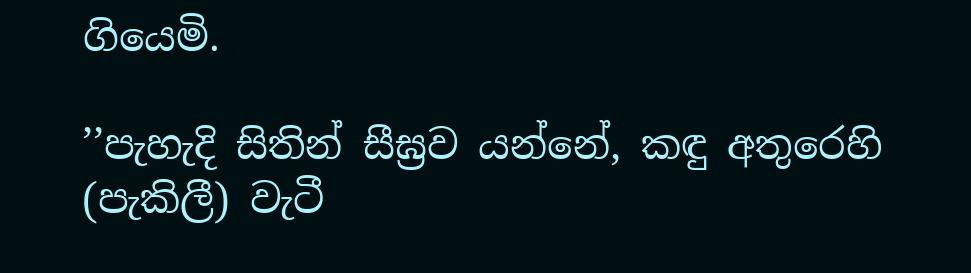ගියෙමි.

’’පැහැදි සිතින් සීඝ්‍රව යන්නේ, කඳු අතුරෙහි (පැකිලී) වැටී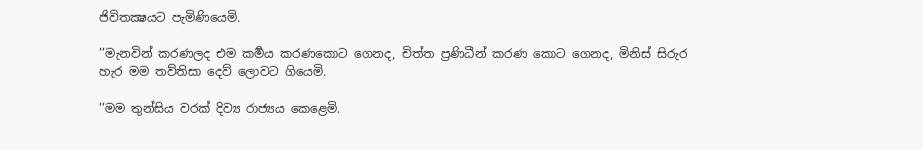ජිවිතක්‍ෂයට පැමිණියෙමි.

’’මැනවින් කරණලද එම කර්‍මය කරණකොට ගෙනද, චිත්ත ප්‍රණිධීන් කරණ කොට ගෙනද, මිනිස් සිරුර හැර මම තව්තිසා දෙව් ලොවට ගියෙමි.

’’මම තුන්සිය වරක් දිව්‍ය රාජ්‍යය කෙළෙමි.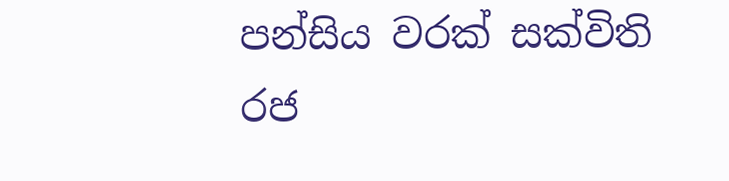පන්සිය වරක් සක්විති රජ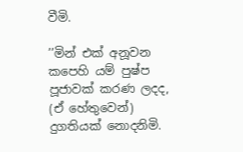වීමි.

’’මින් එක් අනූවන කපෙහි යම් පුෂ්ප පූජාවක් කරණ ලදද, (ඒ හේතුවෙන්) දුගතියක් නොදනිමි.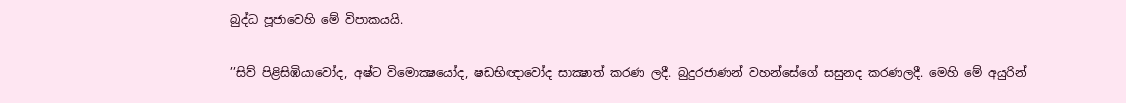බුද්ධ පූජාවෙහි මේ විපාකයයි.

’’සිව් පිළිසිඹියාවෝද, අෂ්ට විමොක්‍ෂයෝද, ෂඩභිඥාවෝද සාක්‍ෂාත් කරණ ලදී. බුදුරජාණන් වහන්සේගේ සසුනද කරණලදී. මෙහි මේ අයුරින්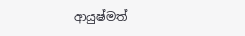ආයුෂ්මත්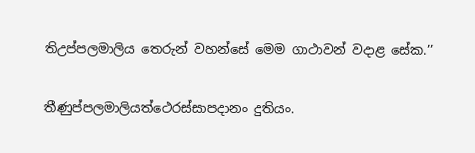තිඋප්පලමාලිය තෙරුන් වහන්සේ මෙම ගාථාවන් වදාළ සේක.’’

තීණුප්පලමාලියත්ථෙරස්සාපදානං දුතියං.